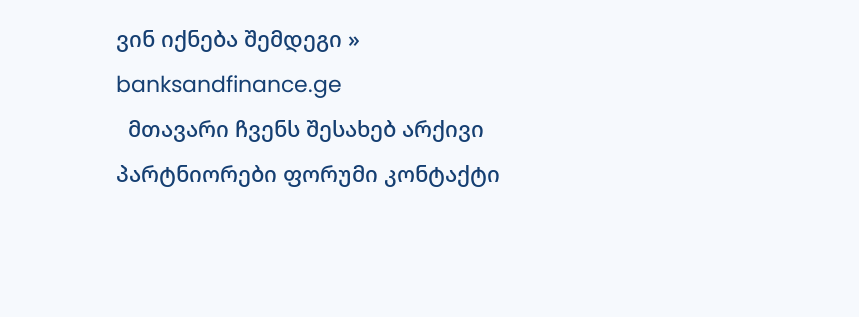ვინ იქნება შემდეგი » banksandfinance.ge
  მთავარი ჩვენს შესახებ არქივი პარტნიორები ფორუმი კონტაქტი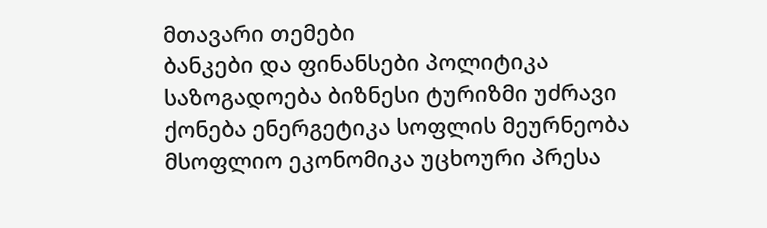მთავარი თემები
ბანკები და ფინანსები პოლიტიკა საზოგადოება ბიზნესი ტურიზმი უძრავი ქონება ენერგეტიკა სოფლის მეურნეობა მსოფლიო ეკონომიკა უცხოური პრესა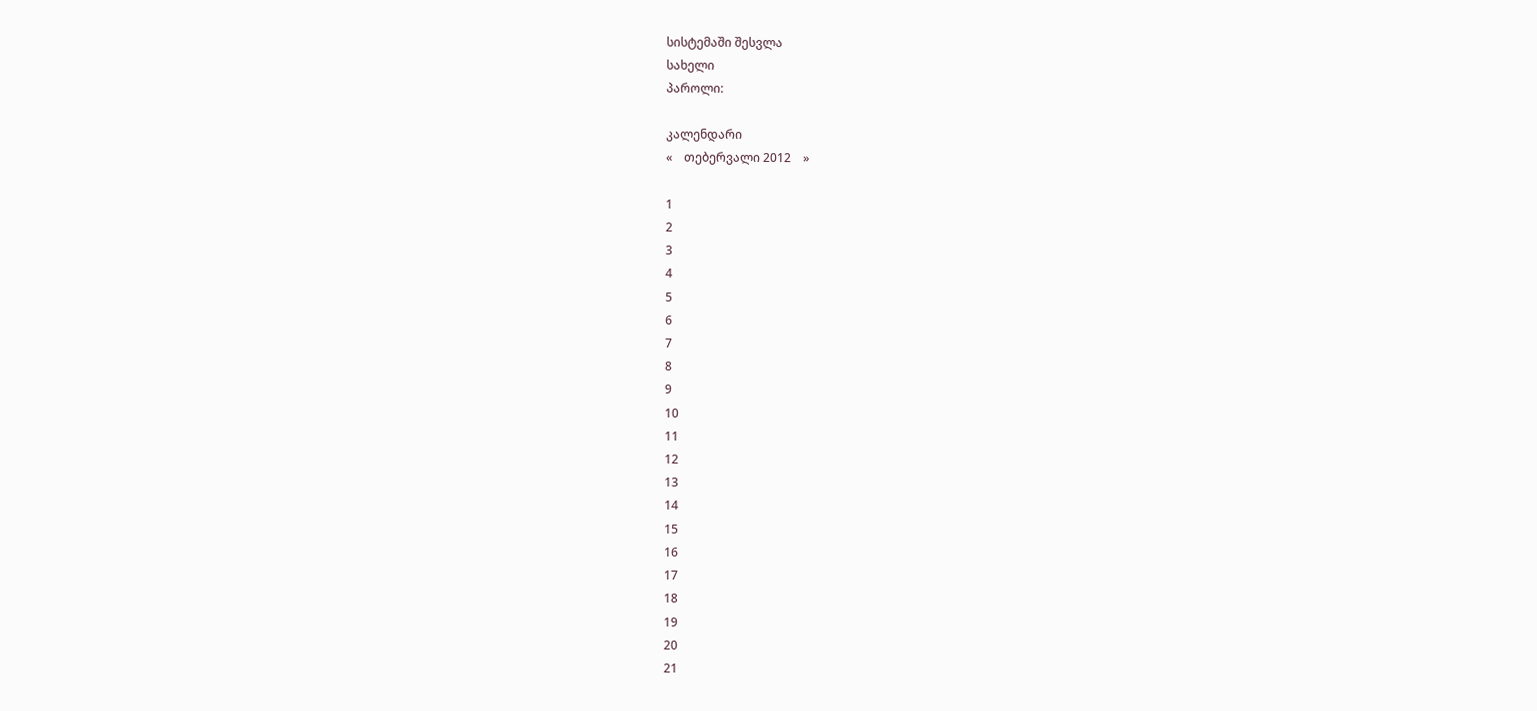სისტემაში შესვლა
სახელი
პაროლი:

კალენდარი
«    თებერვალი 2012    »

1
2
3
4
5
6
7
8
9
10
11
12
13
14
15
16
17
18
19
20
21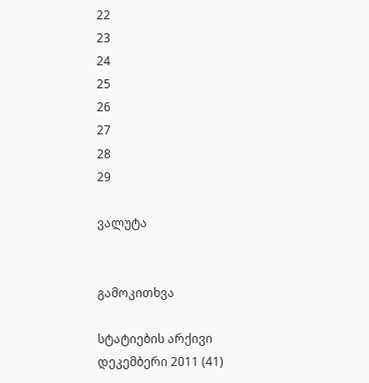22
23
24
25
26
27
28
29

ვალუტა


გამოკითხვა

სტატიების არქივი
დეკემბერი 2011 (41)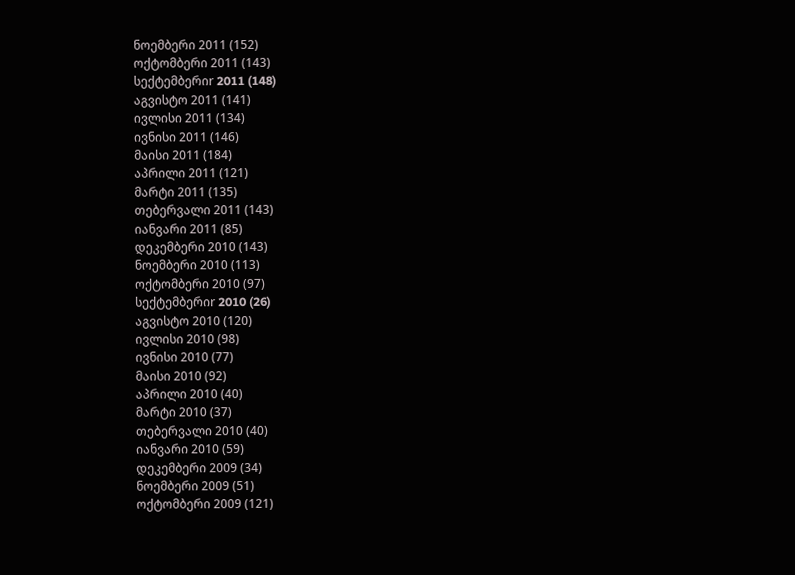ნოემბერი 2011 (152)
ოქტომბერი 2011 (143)
სექტემბერიr 2011 (148)
აგვისტო 2011 (141)
ივლისი 2011 (134)
ივნისი 2011 (146)
მაისი 2011 (184)
აპრილი 2011 (121)
მარტი 2011 (135)
თებერვალი 2011 (143)
იანვარი 2011 (85)
დეკემბერი 2010 (143)
ნოემბერი 2010 (113)
ოქტომბერი 2010 (97)
სექტემბერიr 2010 (26)
აგვისტო 2010 (120)
ივლისი 2010 (98)
ივნისი 2010 (77)
მაისი 2010 (92)
აპრილი 2010 (40)
მარტი 2010 (37)
თებერვალი 2010 (40)
იანვარი 2010 (59)
დეკემბერი 2009 (34)
ნოემბერი 2009 (51)
ოქტომბერი 2009 (121)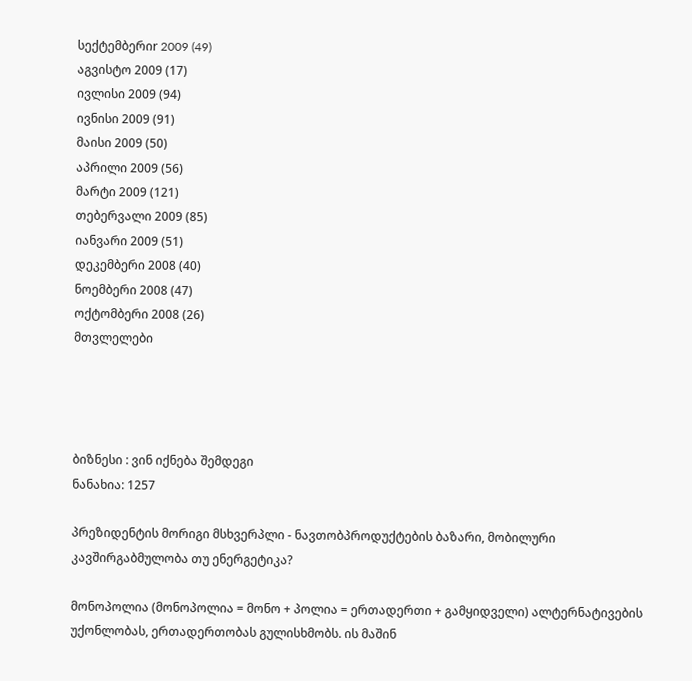სექტემბერიr 2009 (49)
აგვისტო 2009 (17)
ივლისი 2009 (94)
ივნისი 2009 (91)
მაისი 2009 (50)
აპრილი 2009 (56)
მარტი 2009 (121)
თებერვალი 2009 (85)
იანვარი 2009 (51)
დეკემბერი 2008 (40)
ნოემბერი 2008 (47)
ოქტომბერი 2008 (26)
მთვლელები




ბიზნესი : ვინ იქნება შემდეგი
ნანახია: 1257

პრეზიდენტის მორიგი მსხვერპლი - ნავთობპროდუქტების ბაზარი, მობილური კავშირგაბმულობა თუ ენერგეტიკა?

მონოპოლია (მონოპოლია = მონო + პოლია = ერთადერთი + გამყიდველი) ალტერნატივების უქონლობას, ერთადერთობას გულისხმობს. ის მაშინ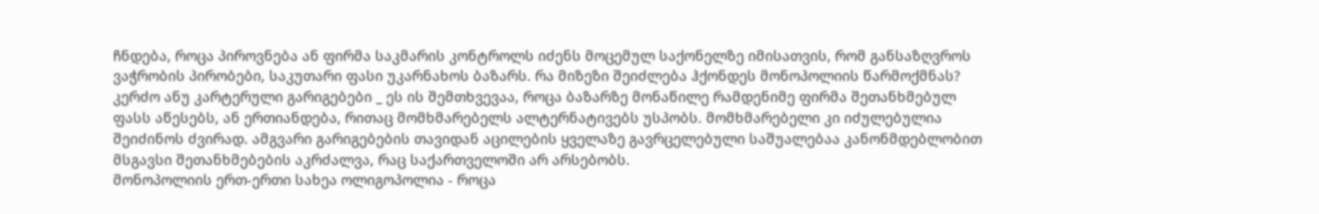ჩნდება, როცა პიროვნება ან ფირმა საკმარის კონტროლს იძენს მოცემულ საქონელზე იმისათვის, რომ განსაზღვროს ვაჭრობის პირობები, საკუთარი ფასი უკარნახოს ბაზარს. რა მიზეზი შეიძლება ჰქონდეს მონოპოლიის წარმოქმნას? კერძო ანუ კარტერული გარიგებები _ ეს ის შემთხვევაა, როცა ბაზარზე მონაწილე რამდენიმე ფირმა შეთანხმებულ ფასს აწესებს, ან ერთიანდება, რითაც მომხმარებელს ალტერნატივებს უსპობს. მომხმარებელი კი იძულებულია შეიძინოს ძვირად. ამგვარი გარიგებების თავიდან აცილების ყველაზე გავრცელებული საშუალებაა კანონმდებლობით მსგავსი შეთანხმებების აკრძალვა, რაც საქართველოში არ არსებობს.
მონოპოლიის ერთ-ერთი სახეა ოლიგოპოლია - როცა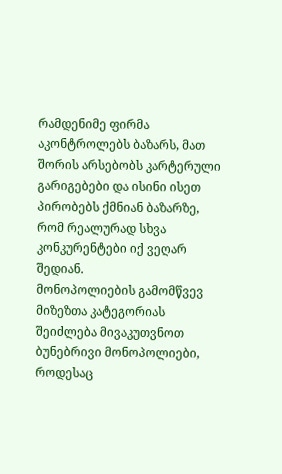რამდენიმე ფირმა აკონტროლებს ბაზარს, მათ შორის არსებობს კარტერული გარიგებები და ისინი ისეთ პირობებს ქმნიან ბაზარზე, რომ რეალურად სხვა კონკურენტები იქ ვეღარ შედიან.
მონოპოლიების გამომწვევ მიზეზთა კატეგორიას შეიძლება მივაკუთვნოთ ბუნებრივი მონოპოლიები, როდესაც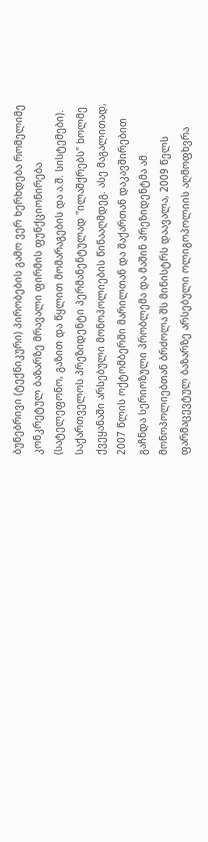ბუნებრივი (ტექნიკური) პირობების გამო ვერ ხერხდება რომელიმე კონკრეტულ ბაზარზე მრავალი ფირმის ფუნქციონირება (სატელეფონო, გაზით და წყლით მომარაგების და ა.შ. სისტემები).
საქართველოს პრეზიდენტი პერმანენტულად "ილაშქრებს" ხოლმე ქვეყანაში არსებული მონოპოლიების წინააღმდეგ. ასე მაგალითად, 2007 წლის ოქტომბერში მარილთან და შაქართან დაკავშირებით გაჩნდა სერიოზული პრობლემა და მაშინ პრეზიდენტმა ამ მონოპოლიებთან ბრძოლა შს მინისტრს დაავალა, 2009 წელს ფარმაცევტულ ბაზარზე არსებული ოლიგოპოლიის აღმოფხვრა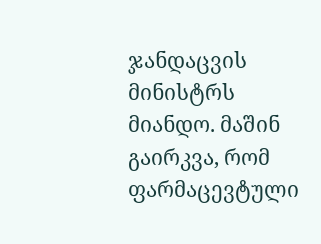ჯანდაცვის მინისტრს მიანდო. მაშინ გაირკვა, რომ ფარმაცევტული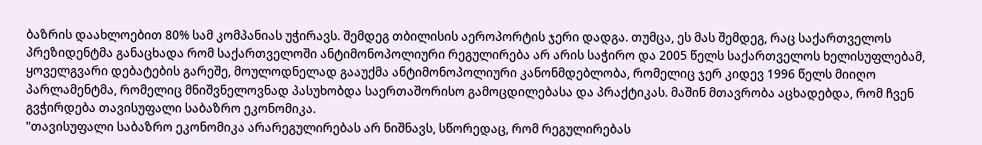ბაზრის დაახლოებით 80% სამ კომპანიას უჭირავს. შემდეგ თბილისის აეროპორტის ჯერი დადგა. თუმცა, ეს მას შემდეგ, რაც საქართველოს პრეზიდენტმა განაცხადა რომ საქართველოში ანტიმონოპოლიური რეგულირება არ არის საჭირო და 2005 წელს საქართველოს ხელისუფლებამ, ყოველგვარი დებატების გარეშე, მოულოდნელად გააუქმა ანტიმონოპოლიური კანონმდებლობა, რომელიც ჯერ კიდევ 1996 წელს მიიღო პარლამენტმა, რომელიც მნიშვნელოვნად პასუხობდა საერთაშორისო გამოცდილებასა და პრაქტიკას. მაშინ მთავრობა აცხადებდა, რომ ჩვენ გვჭირდება თავისუფალი საბაზრო ეკონომიკა.
"თავისუფალი საბაზრო ეკონომიკა არარეგულირებას არ ნიშნავს, სწორედაც, რომ რეგულირებას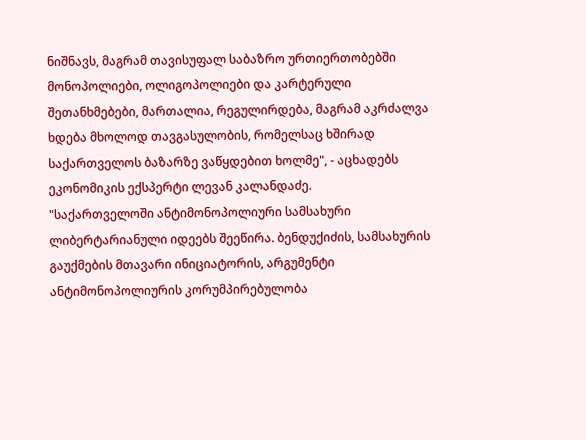ნიშნავს, მაგრამ თავისუფალ საბაზრო ურთიერთობებში მონოპოლიები, ოლიგოპოლიები და კარტერული შეთანხმებები, მართალია, რეგულირდება, მაგრამ აკრძალვა ხდება მხოლოდ თავგასულობის, რომელსაც ხშირად საქართველოს ბაზარზე ვაწყდებით ხოლმე", - აცხადებს ეკონომიკის ექსპერტი ლევან კალანდაძე.
"საქართველოში ანტიმონოპოლიური სამსახური ლიბერტარიანული იდეებს შეეწირა. ბენდუქიძის, სამსახურის გაუქმების მთავარი ინიციატორის, არგუმენტი ანტიმონოპოლიურის კორუმპირებულობა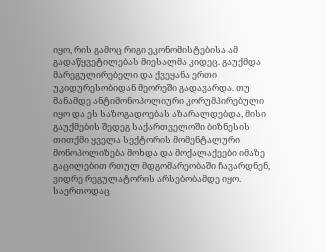იყო, რის გამოც რიგი ეკონომისტებისა ამ გადაწყვეტილებას მიესალმა კიდეც. გაუქმდა მარეგულირებელი და ქვეყანა ერთი უკიდურესობიდან მეორეში გადავარდა. თუ მანამდე ანტიმონოპოლიური კორუმპირებული იყო და ეს საზოგადოებას აზარალდებდა, მისი გაუქმების შედეგ საქართველოში ბიზნესის თითქმი ყველა სექტორის მომენტალური მონოპოლიზება მოხდა და მოქალაქეები იმაზე გაცილებით რთულ მდგომარეობაში ჩავარდნენ, ვიდრე რეგულატორის არსებობამდე იყო.
საერთოდაც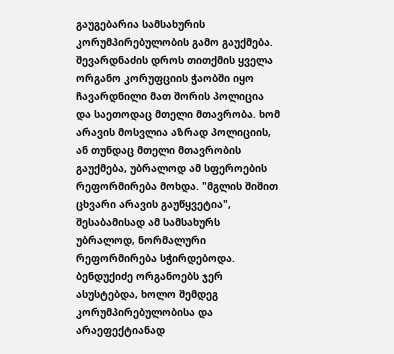გაუგებარია სამსახურის კორუმპირებულობის გამო გაუქმება. შევარდნაძის დროს თითქმის ყველა ორგანო კორუფციის ჭაობში იყო ჩავარდნილი მათ შორის პოლიცია და საეთოდაც მთელი მთავრობა. ხომ არავის მოსვლია აზრად პოლიციის, ან თუნდაც მთელი მთავრობის გაუქმება, უბრალოდ ამ სფეროების რეფორმირება მოხდა. "მგლის შიშით ცხვარი არავის გაუწყვეტია", შესაბამისად ამ სამსახურს უბრალოდ, ნორმალური რეფორმირება სჭირდებოდა.
ბენდუქიძე ორგანოებს ჯერ ასუსტებდა, ხოლო შემდეგ კორუმპირებულობისა და არაეფექტიანად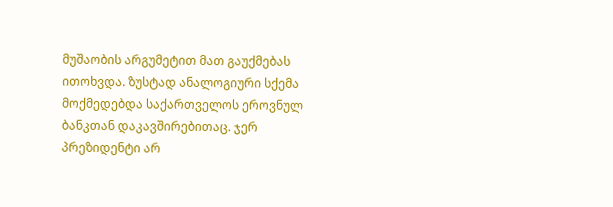მუშაობის არგუმეტით მათ გაუქმებას ითოხვდა. ზუსტად ანალოგიური სქემა მოქმედებდა საქართველოს ეროვნულ ბანკთან დაკავშირებითაც. ჯერ პრეზიდენტი არ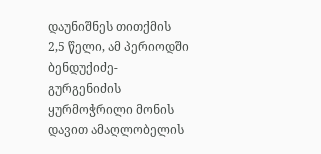დაუნიშნეს თითქმის 2,5 წელი, ამ პერიოდში ბენდუქიძე-გურგენიძის ყურმოჭრილი მონის დავით ამაღლობელის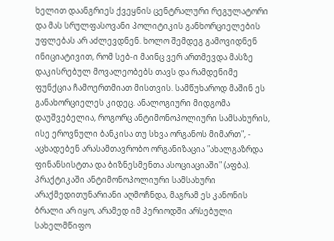ხელით დაანგრიეს ქვეყნის ცენტრალური რეგულატორი და მას სრულფასოვანი პოლიტიკის განხორციელების უფლებას არ აძლევდნენ. ხოლო შემდეგ გამოვიდნენ ინიციატივით, რომ სებ-ი მაინც ვერ ართმევდა მასზე დაკისრებულ მოვალეობებს თავს და რამდენიმე ფუნქცია ჩამოერთმიათ მისთვის. სამწუხაროდ მაშინ ეს განახორციელეს კიდეც. ანალოგიური მიდგომა დაუშვებელია, როგორც ანტიმონოპოლიური სამსახურის, ისე ეროვნული ბანკისა თუ სხვა ორგანოს მიმართ", - აცხადებენ არასამთავრობო ორგანიზაცია "ახალგაზრდა ფინანსისტთა და ბიზნესმენთა ასოციაციაში" (აფბა).
პრაქტიკაში ანტიმონოპოლიური სამსახური არაქმედითუნარიანი აღმოჩნდა, მაგრამ ეს კანონის ბრალი არ იყო, არამედ იმ პერიოდში არსებული სახელმწიფო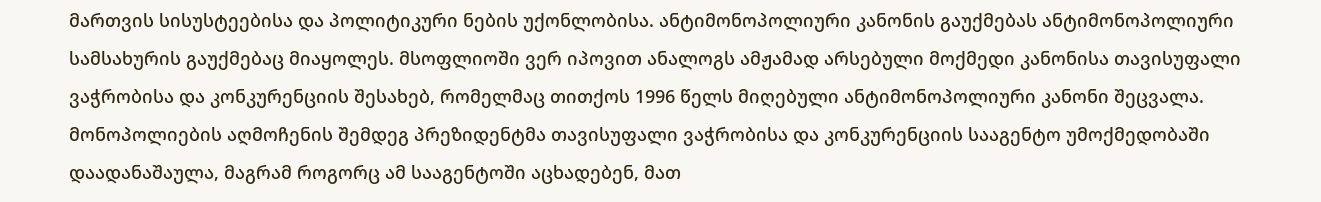მართვის სისუსტეებისა და პოლიტიკური ნების უქონლობისა. ანტიმონოპოლიური კანონის გაუქმებას ანტიმონოპოლიური სამსახურის გაუქმებაც მიაყოლეს. მსოფლიოში ვერ იპოვით ანალოგს ამჟამად არსებული მოქმედი კანონისა თავისუფალი ვაჭრობისა და კონკურენციის შესახებ, რომელმაც თითქოს 1996 წელს მიღებული ანტიმონოპოლიური კანონი შეცვალა.
მონოპოლიების აღმოჩენის შემდეგ პრეზიდენტმა თავისუფალი ვაჭრობისა და კონკურენციის სააგენტო უმოქმედობაში დაადანაშაულა, მაგრამ როგორც ამ სააგენტოში აცხადებენ, მათ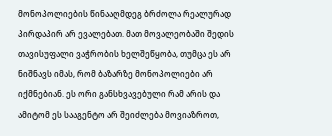მონოპოლიების წინააღმდეგ ბრძოლა რეალურად პირდაპირ არ ევალებათ. მათ მოვალეობაში შედის თავისუფალი ვაჭრობის ხელშეწყობა, თუმცა ეს არ ნიშნავს იმას, რომ ბაზარზე მონოპოლიები არ იქმნებიან. ეს ორი განსხვავებული რამ არის და ამიტომ ეს სააგენტო არ შეიძლება მოვიაზროთ,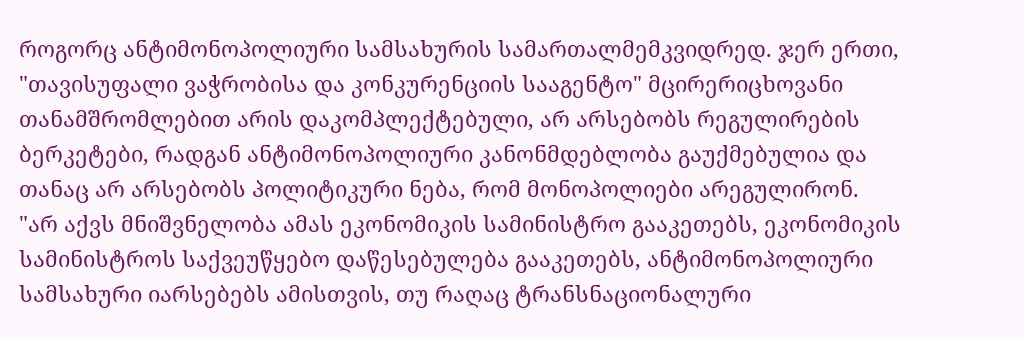როგორც ანტიმონოპოლიური სამსახურის სამართალმემკვიდრედ. ჯერ ერთი, "თავისუფალი ვაჭრობისა და კონკურენციის სააგენტო" მცირერიცხოვანი თანამშრომლებით არის დაკომპლექტებული, არ არსებობს რეგულირების ბერკეტები, რადგან ანტიმონოპოლიური კანონმდებლობა გაუქმებულია და თანაც არ არსებობს პოლიტიკური ნება, რომ მონოპოლიები არეგულირონ.
"არ აქვს მნიშვნელობა ამას ეკონომიკის სამინისტრო გააკეთებს, ეკონომიკის სამინისტროს საქვეუწყებო დაწესებულება გააკეთებს, ანტიმონოპოლიური სამსახური იარსებებს ამისთვის, თუ რაღაც ტრანსნაციონალური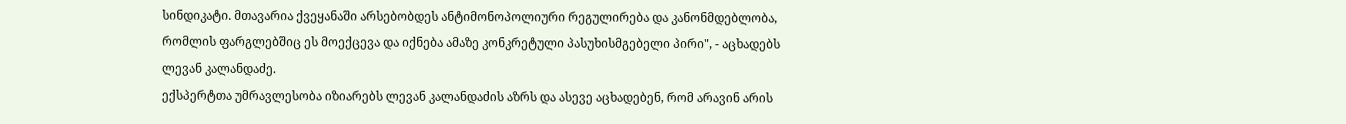სინდიკატი. მთავარია ქვეყანაში არსებობდეს ანტიმონოპოლიური რეგულირება და კანონმდებლობა, რომლის ფარგლებშიც ეს მოექცევა და იქნება ამაზე კონკრეტული პასუხისმგებელი პირი", - აცხადებს ლევან კალანდაძე.
ექსპერტთა უმრავლესობა იზიარებს ლევან კალანდაძის აზრს და ასევე აცხადებენ, რომ არავინ არის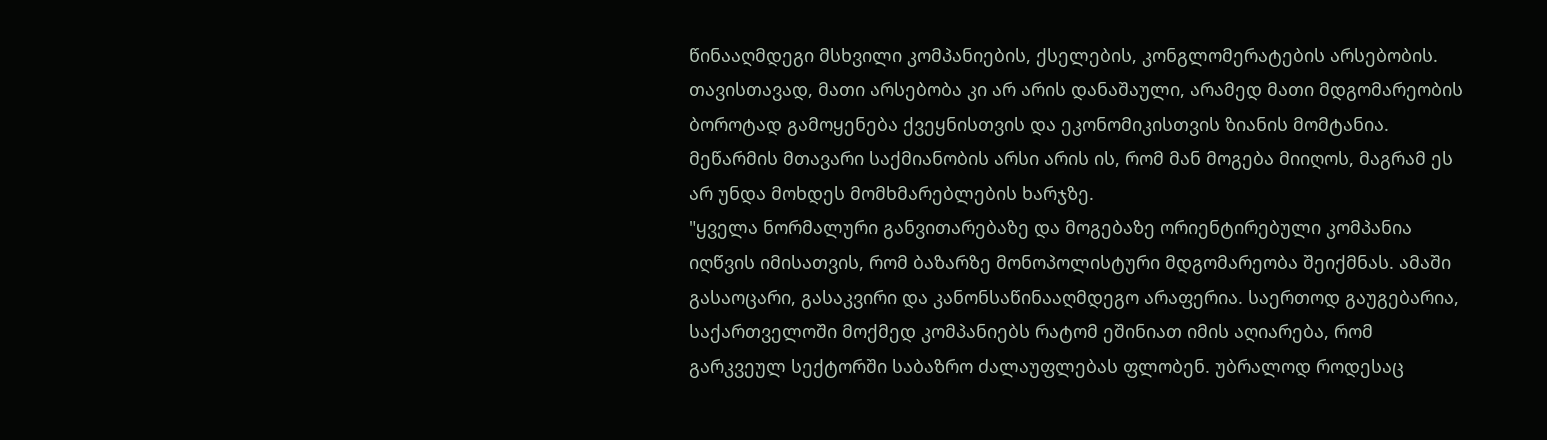წინააღმდეგი მსხვილი კომპანიების, ქსელების, კონგლომერატების არსებობის. თავისთავად, მათი არსებობა კი არ არის დანაშაული, არამედ მათი მდგომარეობის ბოროტად გამოყენება ქვეყნისთვის და ეკონომიკისთვის ზიანის მომტანია. მეწარმის მთავარი საქმიანობის არსი არის ის, რომ მან მოგება მიიღოს, მაგრამ ეს არ უნდა მოხდეს მომხმარებლების ხარჯზე.
"ყველა ნორმალური განვითარებაზე და მოგებაზე ორიენტირებული კომპანია იღწვის იმისათვის, რომ ბაზარზე მონოპოლისტური მდგომარეობა შეიქმნას. ამაში გასაოცარი, გასაკვირი და კანონსაწინააღმდეგო არაფერია. საერთოდ გაუგებარია, საქართველოში მოქმედ კომპანიებს რატომ ეშინიათ იმის აღიარება, რომ გარკვეულ სექტორში საბაზრო ძალაუფლებას ფლობენ. უბრალოდ როდესაც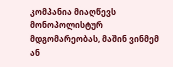კომპანია მიაღწევს მონოპოლისტურ მდგომარეობას, მაშინ ვინმემ ან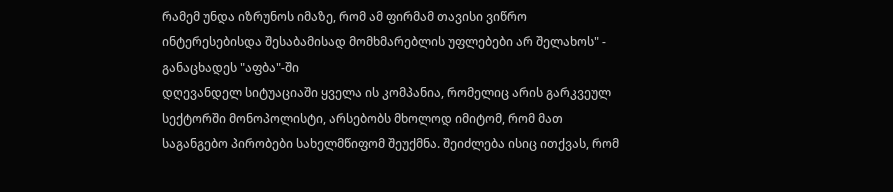რამემ უნდა იზრუნოს იმაზე, რომ ამ ფირმამ თავისი ვიწრო ინტერესებისდა შესაბამისად მომხმარებლის უფლებები არ შელახოს" - განაცხადეს "აფბა"-ში
დღევანდელ სიტუაციაში ყველა ის კომპანია, რომელიც არის გარკვეულ სექტორში მონოპოლისტი, არსებობს მხოლოდ იმიტომ, რომ მათ საგანგებო პირობები სახელმწიფომ შეუქმნა. შეიძლება ისიც ითქვას, რომ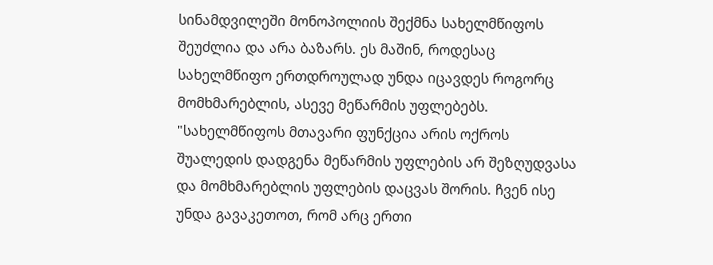სინამდვილეში მონოპოლიის შექმნა სახელმწიფოს შეუძლია და არა ბაზარს. ეს მაშინ, როდესაც სახელმწიფო ერთდროულად უნდა იცავდეს როგორც მომხმარებლის, ასევე მეწარმის უფლებებს.
"სახელმწიფოს მთავარი ფუნქცია არის ოქროს შუალედის დადგენა მეწარმის უფლების არ შეზღუდვასა და მომხმარებლის უფლების დაცვას შორის. ჩვენ ისე უნდა გავაკეთოთ, რომ არც ერთი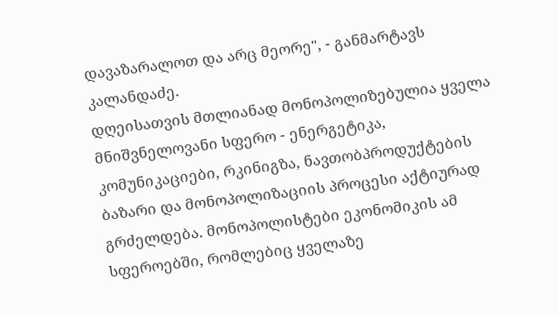დავაზარალოთ და არც მეორე", - განმარტავს კალანდაძე.
დღეისათვის მთლიანად მონოპოლიზებულია ყველა მნიშვნელოვანი სფერო - ენერგეტიკა, კომუნიკაციები, რკინიგზა, ნავთობპროდუქტების ბაზარი და მონოპოლიზაციის პროცესი აქტიურად გრძელდება. მონოპოლისტები ეკონომიკის ამ სფეროებში, რომლებიც ყველაზე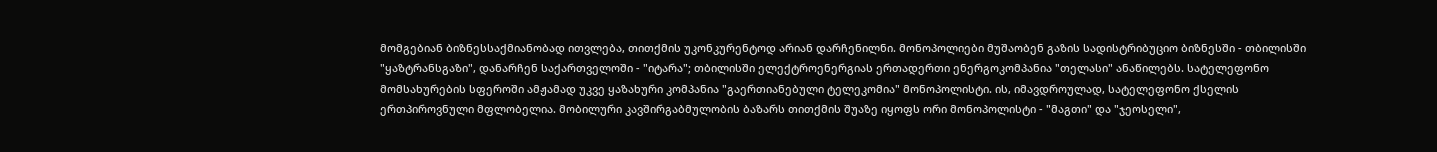მომგებიან ბიზნესსაქმიანობად ითვლება, თითქმის უკონკურენტოდ არიან დარჩენილნი. მონოპოლიები მუშაობენ გაზის სადისტრიბუციო ბიზნესში - თბილისში "ყაზტრანსგაზი", დანარჩენ საქართველოში - "იტარა"; თბილისში ელექტროენერგიას ერთადერთი ენერგოკომპანია "თელასი" ანაწილებს. სატელეფონო მომსახურების სფეროში ამჟამად უკვე ყაზახური კომპანია "გაერთიანებული ტელეკომია" მონოპოლისტი. ის, იმავდროულად, სატელეფონო ქსელის ერთპიროვნული მფლობელია. მობილური კავშირგაბმულობის ბაზარს თითქმის შუაზე იყოფს ორი მონოპოლისტი - "მაგთი" და "ჯეოსელი",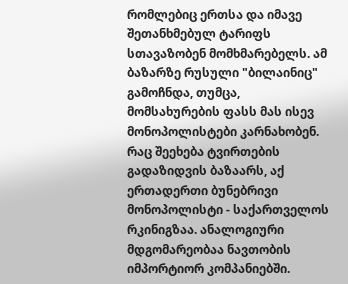რომლებიც ერთსა და იმავე შეთანხმებულ ტარიფს სთავაზობენ მომხმარებელს. ამ ბაზარზე რუსული "ბილაინიც" გამოჩნდა, თუმცა, მომსახურების ფასს მას ისევ მონოპოლისტები კარნახობენ. რაც შეეხება ტვირთების გადაზიდვის ბაზაარს, აქ ერთადერთი ბუნებრივი მონოპოლისტი - საქართველოს რკინიგზაა. ანალოგიური მდგომარეობაა ნავთობის იმპორტიორ კომპანიებში.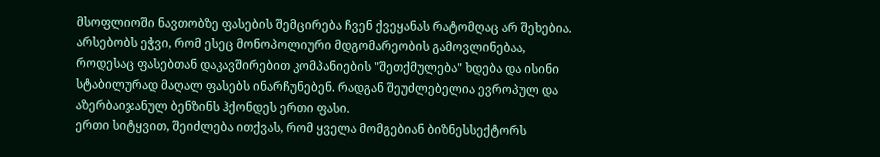მსოფლიოში ნავთობზე ფასების შემცირება ჩვენ ქვეყანას რატომღაც არ შეხებია. არსებობს ეჭვი, რომ ესეც მონოპოლიური მდგომარეობის გამოვლინებაა, როდესაც ფასებთან დაკავშირებით კომპანიების "შეთქმულება" ხდება და ისინი სტაბილურად მაღალ ფასებს ინარჩუნებენ. რადგან შეუძლებელია ევროპულ და აზერბაიჯანულ ბენზინს ჰქონდეს ერთი ფასი.
ერთი სიტყვით, შეიძლება ითქვას, რომ ყველა მომგებიან ბიზნესსექტორს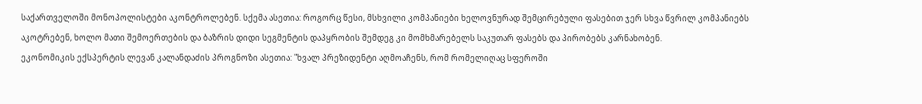საქართველოში მონოპოლისტები აკონტროლებენ. სქემა ასეთია: როგორც წესი, მსხვილი კომპანიები ხელოვნურად შემცირებული ფასებით ჯერ სხვა წვრილ კომპანიებს აკოტრებენ, ხოლო მათი შემოერთების და ბაზრის დიდი სეგმენტის დაპყრობის შემდეგ კი მომხმარებელს საკუთარ ფასებს და პირობებს კარნახობენ.
ეკონომიკის ექსპერტის ლევან კალანდაძის პროგნოზი ასეთია: "ხვალ პრეზიდენტი აღმოაჩენს, რომ რომელიღაც სფეროში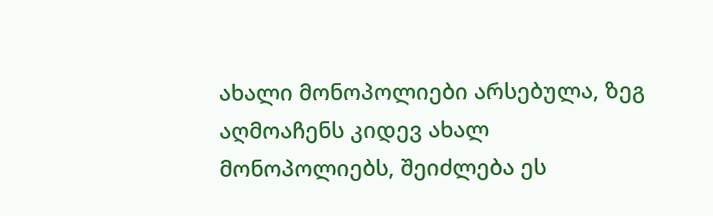ახალი მონოპოლიები არსებულა, ზეგ აღმოაჩენს კიდევ ახალ მონოპოლიებს, შეიძლება ეს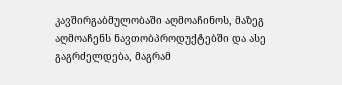კავშირგაბმულობაში აღმოაჩინოს, მაზეგ აღმოაჩენს ნავთობპროდუქტებში და ასე გაგრძელდება, მაგრამ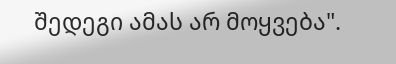შედეგი ამას არ მოყვება".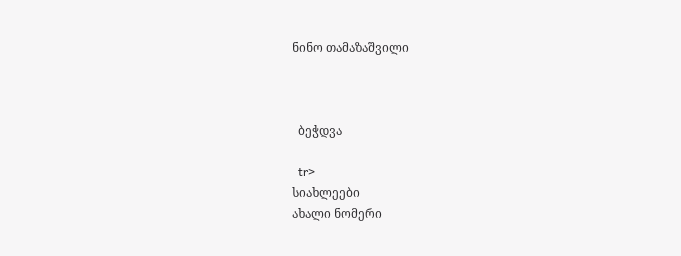ნინო თამაზაშვილი



  ბეჭდვა

  tr>
სიახლეები
ახალი ნომერი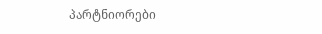პარტნიორები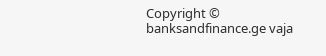Copyright © banksandfinance.ge vaja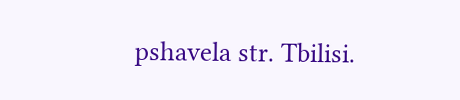pshavela str. Tbilisi.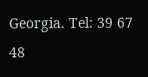Georgia. Tel: 39 67 48